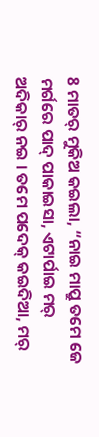8 ମାତର୍ ମୁକିଅ କଇଲା, “ନାଇ ମାପ୍ରୁ ତମେ ଜେ ମର୍ଗରେ ପାଦ୍ ପାକାଇସା, ଏଟାର୍ପାଇ ମର୍ ଅଦିକାର୍ ନଇ । ତମେ ପଦେକ୍ କଇଦିଆ, ମର୍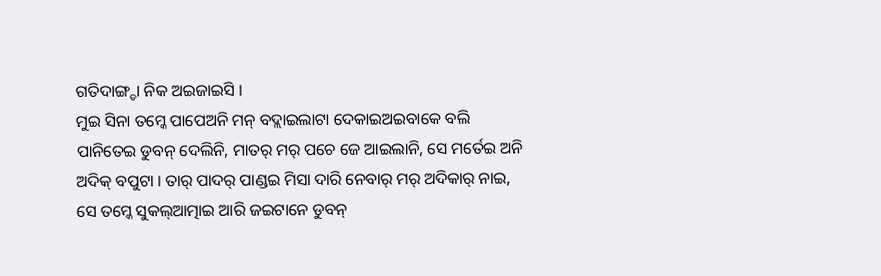ଗତିଦାଙ୍ଗ୍ଡା ନିକ ଅଇଜାଇସି ।
ମୁଇ ସିନା ତମ୍କେ ପାପେଅନି ମନ୍ ବଦ୍ଲାଇଲାଟା ଦେକାଇଅଇବାକେ ବଲି ପାନିତେଇ ଡୁବନ୍ ଦେଲିନି, ମାତର୍ ମର୍ ପଚେ ଜେ ଆଇଲାନି, ସେ ମର୍ତେଇ ଅନି ଅଦିକ୍ ବପୁଟା । ତାର୍ ପାଦର୍ ପାଣ୍ଡଇ ମିସା ଦାରି ନେବାର୍ ମର୍ ଅଦିକାର୍ ନାଇ, ସେ ତମ୍କେ ସୁକଲ୍ଆତ୍ମାଇ ଆରି ଜଇଟାନେ ଡୁବନ୍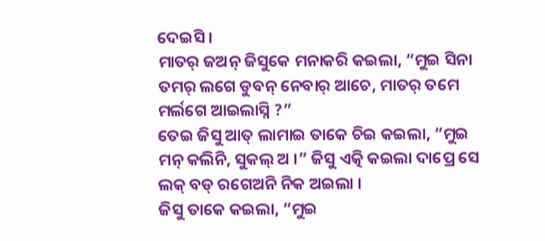ଦେଇସି ।
ମାତର୍ ଜଅନ୍ ଜିସୁକେ ମନାକରି କଇଲା, “ମୁଇ ସିନା ତମର୍ ଲଗେ ଡୁବନ୍ ନେବାର୍ ଆଚେ, ମାତର୍ ତମେ ମର୍ଲଗେ ଆଇଲାସ୍ନି ?”
ତେଇ ଜିସୁ ଆତ୍ ଲାମାଇ ତାକେ ଚିଇ କଇଲା, “ମୁଇ ମନ୍ କଲିନି, ସୁକଲ୍ ଅ ।” ଜିସୁ ଏତ୍କି କଇଲା ଦାପ୍ରେ ସେ ଲକ୍ ବଡ୍ ରଗେଅନି ନିକ ଅଇଲା ।
ଜିସୁ ତାକେ କଇଲା, “ମୁଇ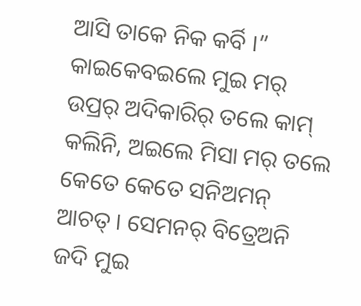ଆସି ତାକେ ନିକ କର୍ବି ।”
କାଇକେବଇଲେ ମୁଇ ମର୍ ଉପ୍ରର୍ ଅଦିକାରିର୍ ତଲେ କାମ୍ କଲିନି, ଅଇଲେ ମିସା ମର୍ ତଲେ କେତେ କେତେ ସନିଅମନ୍ ଆଚତ୍ । ସେମନର୍ ବିତ୍ରେଅନି ଜଦି ମୁଇ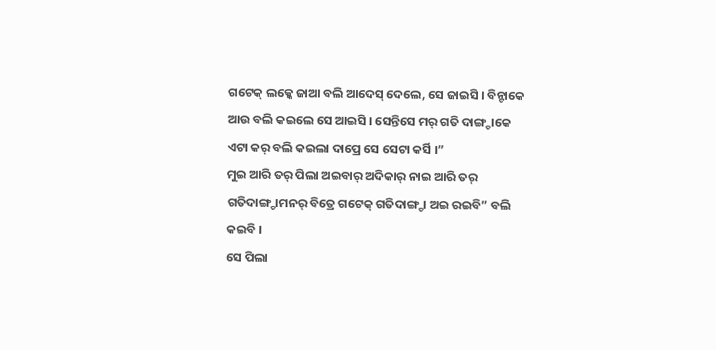ଗଟେକ୍ ଲକ୍କେ ଜାଆ ବଲି ଆଦେସ୍ ଦେଲେ, ସେ ଜାଇସି । ବିନ୍ଟାକେ ଆଉ ବଲି କଇଲେ ସେ ଆଇସି । ସେନ୍ତିସେ ମର୍ ଗତି ଦାଙ୍ଗ୍ଡାକେ ଏଟା କର୍ ବଲି କଇଲା ଦାପ୍ରେ ସେ ସେଟା କର୍ସି ।”
ମୁଇ ଆରି ତର୍ ପିଲା ଅଇବାର୍ ଅଦିକାର୍ ନାଇ ଆରି ତର୍ ଗତିଦାଙ୍ଗ୍ଡାମନର୍ ବିତ୍ରେ ଗଟେକ୍ ଗତିଦାଙ୍ଗ୍ଡା ଅଇ ରଇବି” ବଲି କଇବି ।
ସେ ପିଲା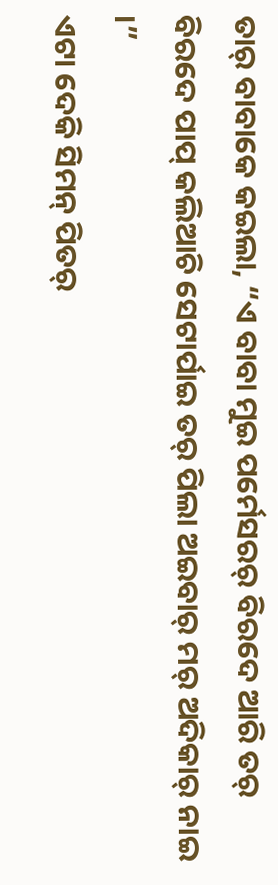ତାର୍ ବାବାକେ କଇଲା, “ଏ ବାବା ମୁଇ ପର୍ମେସରର୍ ବିରଦେ ଆରି ତର୍ ବିରଦେ ପାପ୍ କଲିଆଚି ସେଟାର୍ପାଇ ତର୍ ପିଲା ଅଇବାର୍ ମର୍ ଅଦିକାର୍ ନାଇ ।”
ଏଟା ଦେକି ସିମନ୍ ପିତର୍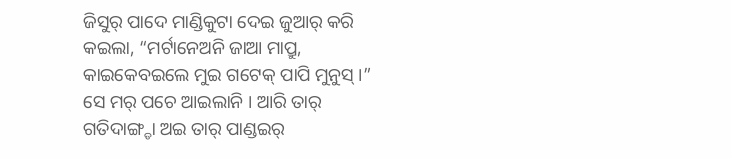ଜିସୁର୍ ପାଦେ ମାଣ୍ଡିକୁଟା ଦେଇ ଜୁଆର୍ କରି କଇଲା, “ମର୍ଟାନେଅନି ଜାଆ ମାପ୍ରୁ, କାଇକେବଇଲେ ମୁଇ ଗଟେକ୍ ପାପି ମୁନୁସ୍ ।”
ସେ ମର୍ ପଚେ ଆଇଲାନି । ଆରି ତାର୍ ଗତିଦାଙ୍ଗ୍ଡା ଅଇ ତାର୍ ପାଣ୍ଡଇର୍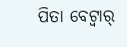ପିତା ବେଟ୍ବାର୍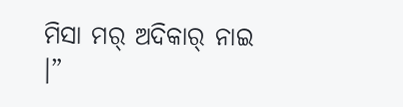ମିସା ମର୍ ଅଦିକାର୍ ନାଇ ।”